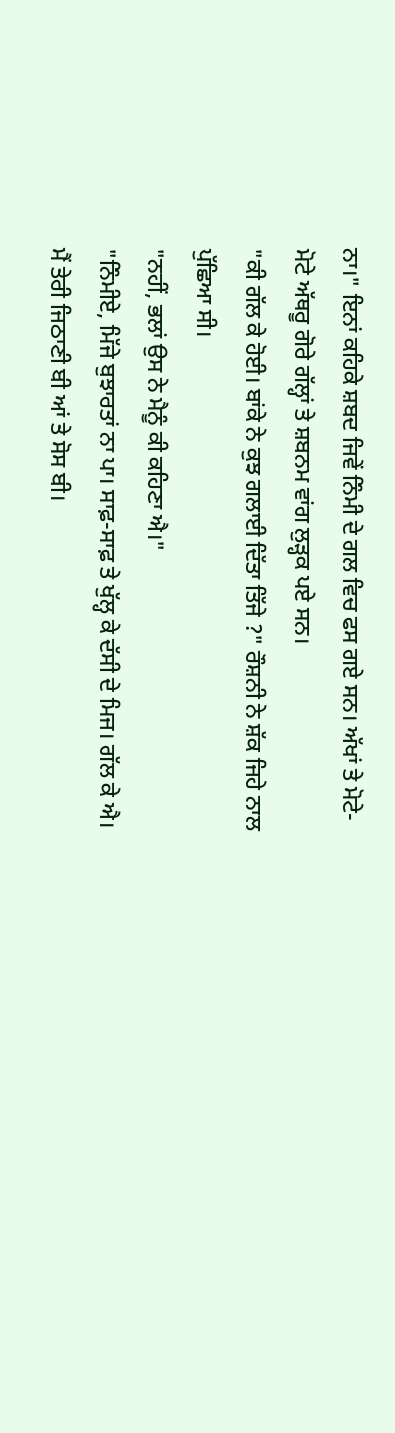ਨਾ।" ਇਨਾਂ ਕਹਿਕੇ ਸ਼ਬਦ ਜਿਵੇਂ ਨਿੰਮੀ ਦੇ ਗਲ ਵਿਚ ਫਸ ਗਏ ਸਨ। ਅੱਖਾਂ ਤੇ ਮੋਟੇ-ਮੋਟੇ ਅੱਥਰੂ ਗੋਰੇ ਗੱਲ੍ਹਾਂ ਤੇ ਸ਼ਬਨਮ ਵਾਂਗ ਲੁੜ੍ਹਕ ਪਏ ਸਨ।
"ਕੀ ਗੱਲ ਕੇ ਹੋਈ। ਬਾਂਕੇ ਨੇ ਕੁਝ ਗਲਾਈ ਦਿੱਤਾ ਤਿੱਜੇ ?" ਰੌਸ਼ਨੀ ਨੇ ਸ਼ੱਕ ਜਿਹੇ ਨਾਲ ਪੁੱਛਿਆ ਸੀ।
"ਨਹੀਂ, ਭਲਾਂ ਉਸ ਨੇ ਮੈਨੂੰ ਕੀ ਕਹਿਣਾ ਐ।"
"ਨਿੰਮੀਏ, ਮਿੱਜੇ ਬੁਝਾਰਤਾਂ ਨਾ ਪਾ। ਸਾਫ਼-ਸਾਫ਼ ਤੇ ਖੁੱਲ੍ਹ ਕੇ ਦੱਸੀ ਦੇ ਮਿਜ। ਗੱਲ ਕੇ ਐ। ਮੈਂ ਤੇਰੀ ਜਿਠਾਣੀ ਬੀ ਆਂ ਤੇ ਸੋਸ ਬੀ।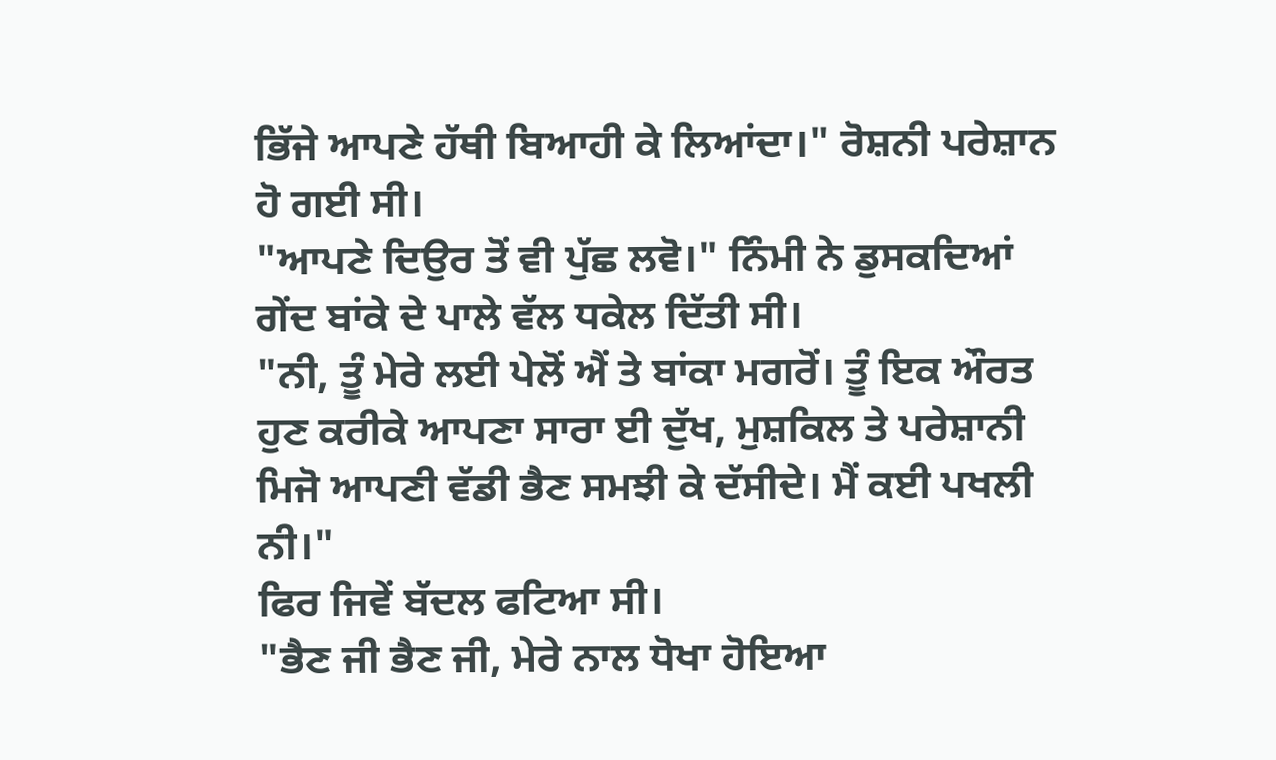ਭਿੱਜੇ ਆਪਣੇ ਹੱਥੀ ਬਿਆਹੀ ਕੇ ਲਿਆਂਦਾ।" ਰੋਸ਼ਨੀ ਪਰੇਸ਼ਾਨ ਹੋ ਗਈ ਸੀ।
"ਆਪਣੇ ਦਿਉਰ ਤੋਂ ਵੀ ਪੁੱਛ ਲਵੋ।" ਨਿੰਮੀ ਨੇ ਡੁਸਕਦਿਆਂ ਗੇਂਦ ਬਾਂਕੇ ਦੇ ਪਾਲੇ ਵੱਲ ਧਕੇਲ ਦਿੱਤੀ ਸੀ।
"ਨੀ, ਤੂੰ ਮੇਰੇ ਲਈ ਪੇਲੋਂ ਐਂ ਤੇ ਬਾਂਕਾ ਮਗਰੋਂ। ਤੂੰ ਇਕ ਔਰਤ ਹੁਣ ਕਰੀਕੇ ਆਪਣਾ ਸਾਰਾ ਈ ਦੁੱਖ, ਮੁਸ਼ਕਿਲ ਤੇ ਪਰੇਸ਼ਾਨੀ ਮਿਜੋ ਆਪਣੀ ਵੱਡੀ ਭੈਣ ਸਮਝੀ ਕੇ ਦੱਸੀਦੇ। ਮੈਂ ਕਈ ਪਖਲੀ ਨੀ।"
ਫਿਰ ਜਿਵੇਂ ਬੱਦਲ ਫਟਿਆ ਸੀ।
"ਭੈਣ ਜੀ ਭੈਣ ਜੀ, ਮੇਰੇ ਨਾਲ ਧੋਖਾ ਹੋਇਆ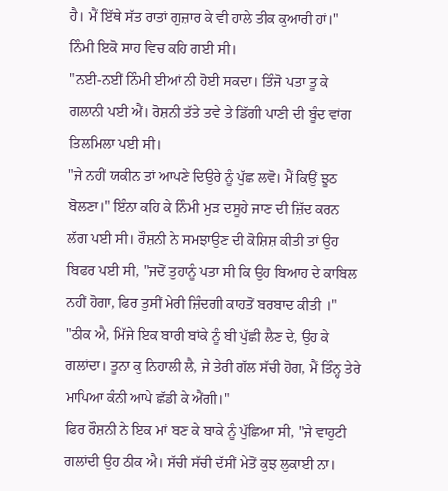ਹੈ। ਮੈਂ ਇੱਥੇ ਸੱਤ ਰਾਤਾਂ ਗੁਜ਼ਾਰ ਕੇ ਵੀ ਹਾਲੇ ਤੀਕ ਕੁਆਰੀ ਹਾਂ।" ਨਿੰਮੀ ਇਕੋ ਸਾਹ ਵਿਚ ਕਹਿ ਗਈ ਸੀ।
"ਨਈ-ਨਈਂ ਨਿੰਮੀ ਈਆਂ ਨੀ ਹੋਈ ਸਕਦਾ। ਤਿੰਜੋ ਪਤਾ ਤੂ ਕੇ ਗਲਾਨੀ ਪਈ ਐਂ। ਰੋਸ਼ਨੀ ਤੱਤੇ ਤਵੇ ਤੇ ਡਿੱਗੀ ਪਾਣੀ ਦੀ ਬੂੰਦ ਵਾਂਗ ਤਿਲਮਿਲਾ ਪਈ ਸੀ।
"ਜੇ ਨਹੀਂ ਯਕੀਨ ਤਾਂ ਆਪਣੇ ਦਿਉਰੇ ਨੂੰ ਪੁੱਛ ਲਵੋ। ਮੈਂ ਕਿਉਂ ਝੂਠ ਬੋਲਣਾ।" ਇੰਨਾ ਕਹਿ ਕੇ ਨਿੰਮੀ ਮੁੜ ਦਸੂਹੇ ਜਾਣ ਦੀ ਜ਼ਿੱਦ ਕਰਨ ਲੱਗ ਪਈ ਸੀ। ਰੌਸ਼ਨੀ ਨੇ ਸਮਝਾਉਣ ਦੀ ਕੋਸ਼ਿਸ਼ ਕੀਤੀ ਤਾਂ ਉਹ ਬਿਫਰ ਪਈ ਸੀ, "ਜਦੋਂ ਤੁਹਾਨੂੰ ਪਤਾ ਸੀ ਕਿ ਉਹ ਬਿਆਹ ਦੇ ਕਾਬਿਲ ਨਹੀਂ ਹੋਗਾ, ਫਿਰ ਤੁਸੀਂ ਮੇਰੀ ਜ਼ਿੰਦਗੀ ਕਾਹਤੋਂ ਬਰਬਾਦ ਕੀਤੀ ।"
"ਠੀਕ ਐ, ਮਿੱਜੇ ਇਕ ਬਾਰੀ ਬਾਂਕੇ ਨੂੰ ਬੀ ਪੁੱਛੀ ਲੈਣ ਦੇ, ਉਹ ਕੇ ਗਲਾਂਦਾ। ਤੂਨਾ ਕੁ ਨਿਹਾਲੀ ਲੈ, ਜੇ ਤੇਰੀ ਗੱਲ ਸੱਚੀ ਹੋਗ, ਮੈਂ ਤਿੰਨ੍ਹ ਤੇਰੇ ਮਾਪਿਆ ਕੰਨੀ ਆਪੇ ਛੱਡੀ ਕੇ ਐਂਗੀ।"
ਫਿਰ ਰੌਸ਼ਨੀ ਨੇ ਇਕ ਮਾਂ ਬਣ ਕੇ ਬਾਕੇ ਨੂੰ ਪੁੱਛਿਆ ਸੀ, "ਜੇ ਵਾਹੁਟੀ ਗਲਾਂਦੀ ਉਹ ਠੀਕ ਐ। ਸੱਚੀ ਸੱਚੀ ਦੱਸੀਂ ਮੇਤੋਂ ਕੁਝ ਲੁਕਾਈ ਨਾ।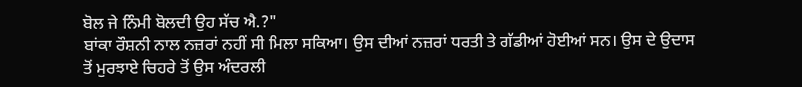ਬੋਲ ਜੇ ਨਿੰਮੀ ਬੋਲਦੀ ਉਹ ਸੱਚ ਐ.?"
ਬਾਂਕਾ ਰੌਸ਼ਨੀ ਨਾਲ ਨਜ਼ਰਾਂ ਨਹੀਂ ਸੀ ਮਿਲਾ ਸਕਿਆ। ਉਸ ਦੀਆਂ ਨਜ਼ਰਾਂ ਧਰਤੀ ਤੇ ਗੱਡੀਆਂ ਹੋਈਆਂ ਸਨ। ਉਸ ਦੇ ਉਦਾਸ ਤੋਂ ਮੁਰਝਾਏ ਚਿਹਰੇ ਤੋਂ ਉਸ ਅੰਦਰਲੀ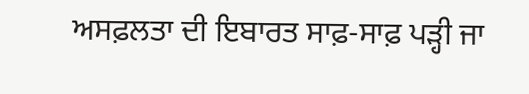ਅਸਫ਼ਲਤਾ ਦੀ ਇਬਾਰਤ ਸਾਫ਼-ਸਾਫ਼ ਪੜ੍ਹੀ ਜਾ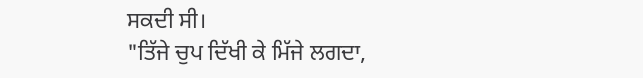ਸਕਦੀ ਸੀ।
"ਤਿੱਜੇ ਚੁਪ ਦਿੱਖੀ ਕੇ ਮਿੱਜੇ ਲਗਦਾ,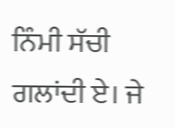ਨਿੰਮੀ ਸੱਚੀ ਗਲਾਂਦੀ ਏ। ਜੇ